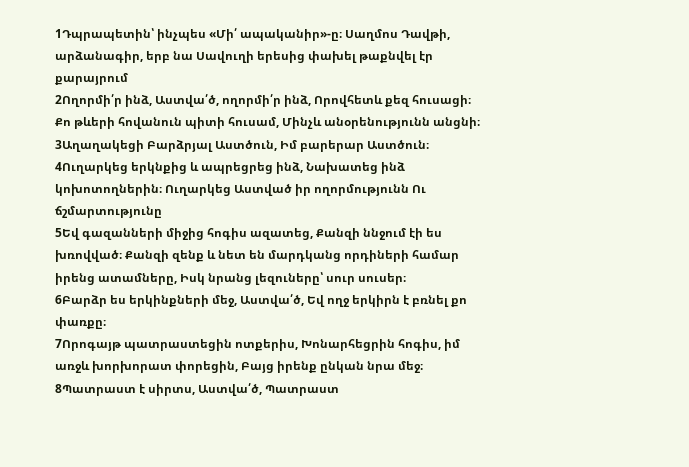1Դպրապետին՝ ինչպես «Մի՛ ապականիր»-ը։ Սաղմոս Դավթի, արձանագիր, երբ նա Սավուղի երեսից փախել թաքնվել էր քարայրում
2Ողորմի՛ր ինձ, Աստվա՛ծ, ողորմի՛ր ինձ, Որովհետև քեզ հուսացի։ Քո թևերի հովանուն պիտի հուսամ, Մինչև անօրենությունն անցնի։
3Աղաղակեցի Բարձրյալ Աստծուն, Իմ բարերար Աստծուն։
4Ուղարկեց երկնքից և ապրեցրեց ինձ, Նախատեց ինձ կոխոտողներին։ Ուղարկեց Աստված իր ողորմությունն Ու ճշմարտությունը
5Եվ գազանների միջից հոգիս ազատեց, Քանզի ննջում էի ես խռովված։ Քանզի զենք և նետ են մարդկանց որդիների համար իրենց ատամները, Իսկ նրանց լեզուները՝ սուր սուսեր։
6Բարձր ես երկինքների մեջ, Աստվա՛ծ, Եվ ողջ երկիրն է բռնել քո փառքը։
7Որոգայթ պատրաստեցին ոտքերիս, Խոնարհեցրին հոգիս, իմ առջև խորխորատ փորեցին, Բայց իրենք ընկան նրա մեջ։
8Պատրաստ է սիրտս, Աստվա՛ծ, Պատրաստ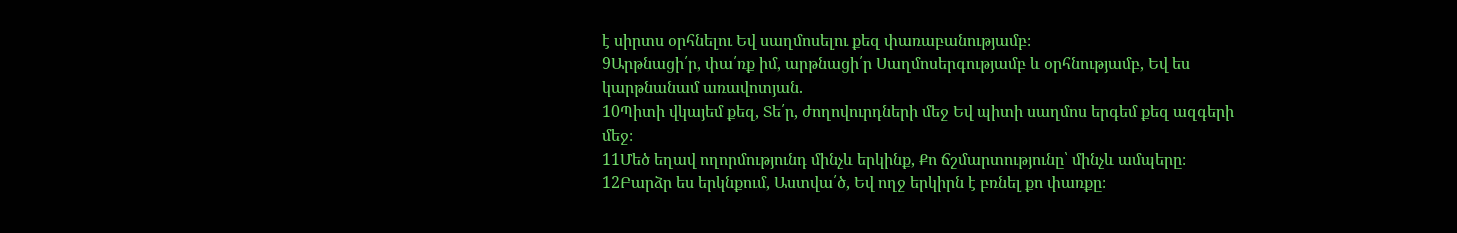է սիրտս օրհնելու Եվ սաղմոսելու քեզ փառաբանությամբ։
9Արթնացի՛ր, փա՛ռք իմ, արթնացի՛ր Սաղմոսերգությամբ և օրհնությամբ, Եվ ես կարթնանամ առավոտյան.
10Պիտի վկայեմ քեզ, Տե՛ր, ժողովուրդների մեջ Եվ պիտի սաղմոս երգեմ քեզ ազգերի մեջ։
11Մեծ եղավ ողորմությունդ մինչև երկինք, Քո ճշմարտությունը՝ մինչև ամպերը։
12Բարձր ես երկնքում, Աստվա՛ծ, Եվ ողջ երկիրն է բռնել քո փառքը։